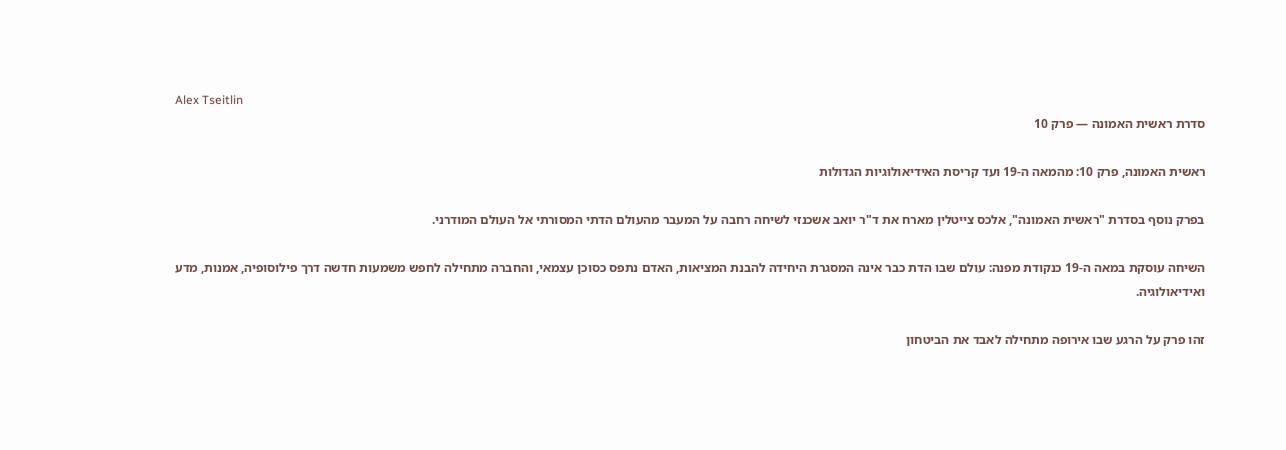Alex Tseitlin
סדרת ראשית האמונה — פרק 10

ראשית האמונה, פרק 10: מהמאה ה-19 ועד קריסת האידיאולוגיות הגדולות

בפרק נוסף בסדרת "ראשית האמונה", אלכס צייטלין מארח את ד"ר יואב אשכנזי לשיחה רחבה על המעבר מהעולם הדתי המסורתי אל העולם המודרני.

השיחה עוסקת במאה ה-19 כנקודת מפנה: עולם שבו הדת כבר אינה המסגרת היחידה להבנת המציאות, האדם נתפס כסוכן עצמאי, והחברה מתחילה לחפש משמעות חדשה דרך פילוסופיה, אמנות, מדע ואידיאולוגיה.

זהו פרק על הרגע שבו אירופה מתחילה לאבד את הביטחון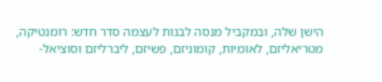הישן שלה, ובמקביל מנסה לבנות לעצמה סדר חדש: רומנטיקה, מטריאליזם, לאומיות, קומוניזם, פשיזם, ליברליזם וסוציאל-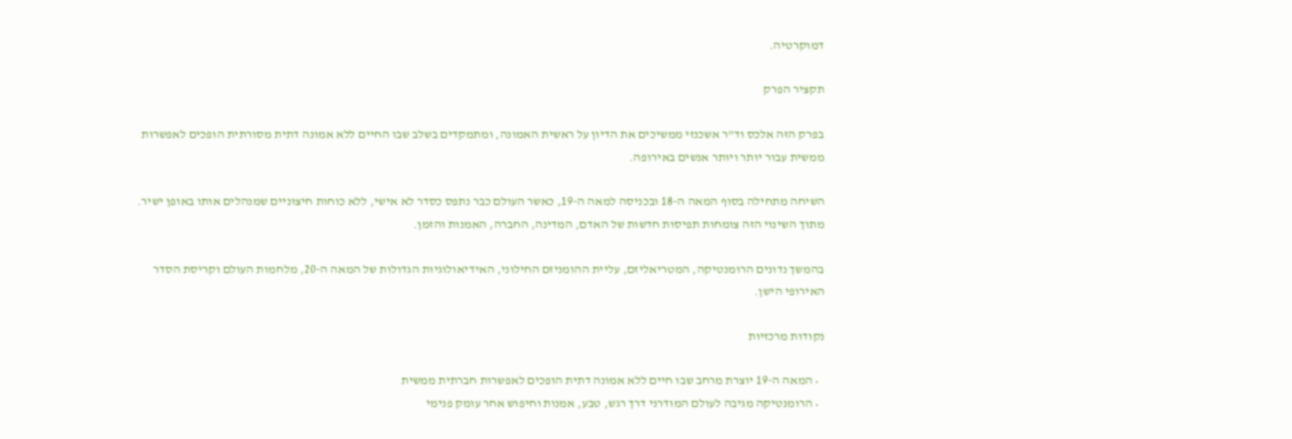דמוקרטיה.

תקציר הפרק

בפרק הזה אלכס וד"ר אשכנזי ממשיכים את הדיון על ראשית האמונה, ומתמקדים בשלב שבו החיים ללא אמונה דתית מסורתית הופכים לאפשרות ממשית עבור יותר ויותר אנשים באירופה.

השיחה מתחילה בסוף המאה ה-18 ובכניסה למאה ה-19, כאשר העולם כבר נתפס כסדר לא אישי, ללא כוחות חיצוניים שמנהלים אותו באופן ישיר. מתוך השינוי הזה צומחות תפיסות חדשות של האדם, המדינה, החברה, האמנות והזמן.

בהמשך נדונים הרומנטיקה, המטריאליזם, עליית ההומניזם החילוני, האידיאולוגיות הגדולות של המאה ה-20, מלחמות העולם וקריסת הסדר האירופי הישן.

נקודות מרכזיות

  • המאה ה-19 יוצרת מרחב שבו חיים ללא אמונה דתית הופכים לאפשרות חברתית ממשית
  • הרומנטיקה מגיבה לעולם המודרני דרך רגש, טבע, אמנות וחיפוש אחר עומק פנימי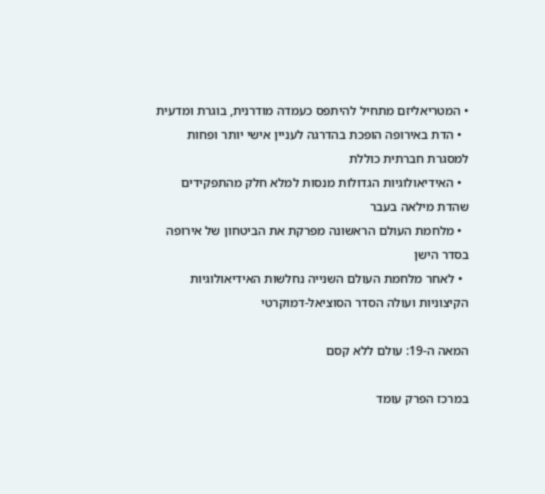• המטריאליזם מתחיל להיתפס כעמדה מודרנית, בוגרת ומדעית
  • הדת באירופה הופכת בהדרגה לעניין אישי יותר ופחות למסגרת חברתית כוללת
  • האידיאולוגיות הגדולות מנסות למלא חלק מהתפקידים שהדת מילאה בעבר
  • מלחמת העולם הראשונה מפרקת את הביטחון של אירופה בסדר הישן
  • לאחר מלחמת העולם השנייה נחלשות האידיאולוגיות הקיצוניות ועולה הסדר הסוציאל-דמוקרטי

המאה ה-19: עולם ללא קסם

במרכז הפרק עומד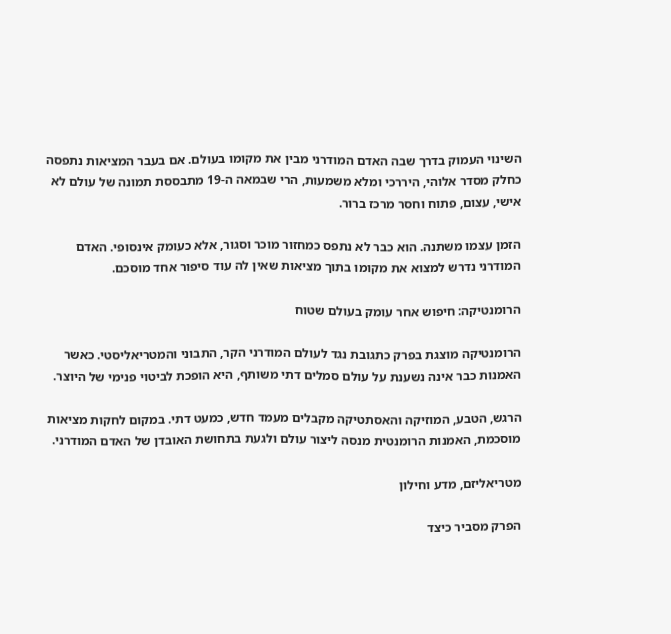השינוי העמוק בדרך שבה האדם המודרני מבין את מקומו בעולם. אם בעבר המציאות נתפסה כחלק מסדר אלוהי, היררכי ומלא משמעות, הרי שבמאה ה-19 מתבססת תמונה של עולם לא אישי, עצום, פתוח וחסר מרכז ברור.

הזמן עצמו משתנה. הוא כבר לא נתפס כמחזור מוכר וסגור, אלא כעומק אינסופי. האדם המודרני נדרש למצוא את מקומו בתוך מציאות שאין לה עוד סיפור אחד מוסכם.

הרומנטיקה: חיפוש אחר עומק בעולם שטוח

הרומנטיקה מוצגת בפרק כתגובת נגד לעולם המודרני הקר, התבוני והמטריאליסטי. כאשר האמנות כבר אינה נשענת על עולם סמלים דתי משותף, היא הופכת לביטוי פנימי של היוצר.

הרגש, הטבע, המוזיקה והאסתטיקה מקבלים מעמד חדש, כמעט דתי. במקום לחקות מציאות מוסכמת, האמנות הרומנטית מנסה ליצור עולם ולגעת בתחושת האובדן של האדם המודרני.

מטריאליזם, מדע וחילון

הפרק מסביר כיצד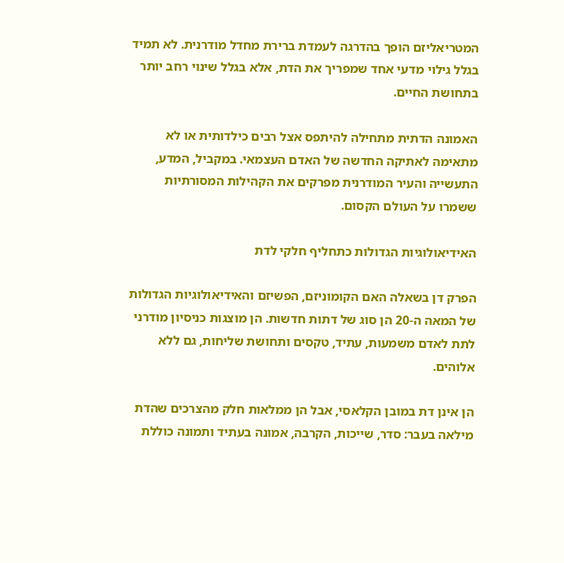המטריאליזם הופך בהדרגה לעמדת ברירת מחדל מודרנית. לא תמיד בגלל גילוי מדעי אחד שמפריך את הדת, אלא בגלל שינוי רחב יותר בתחושת החיים.

האמונה הדתית מתחילה להיתפס אצל רבים כילדותית או לא מתאימה לאתיקה החדשה של האדם העצמאי. במקביל, המדע, התעשייה והעיר המודרנית מפרקים את הקהילות המסורתיות ששמרו על העולם הקסום.

האידיאולוגיות הגדולות כתחליף חלקי לדת

הפרק דן בשאלה האם הקומוניזם, הפשיזם והאידיאולוגיות הגדולות של המאה ה-20 הן סוג של דתות חדשות. הן מוצגות כניסיון מודרני לתת לאדם משמעות, עתיד, טקסים ותחושת שליחות, גם ללא אלוהים.

הן אינן דת במובן הקלאסי, אבל הן ממלאות חלק מהצרכים שהדת מילאה בעבר: סדר, שייכות, הקרבה, אמונה בעתיד ותמונה כוללת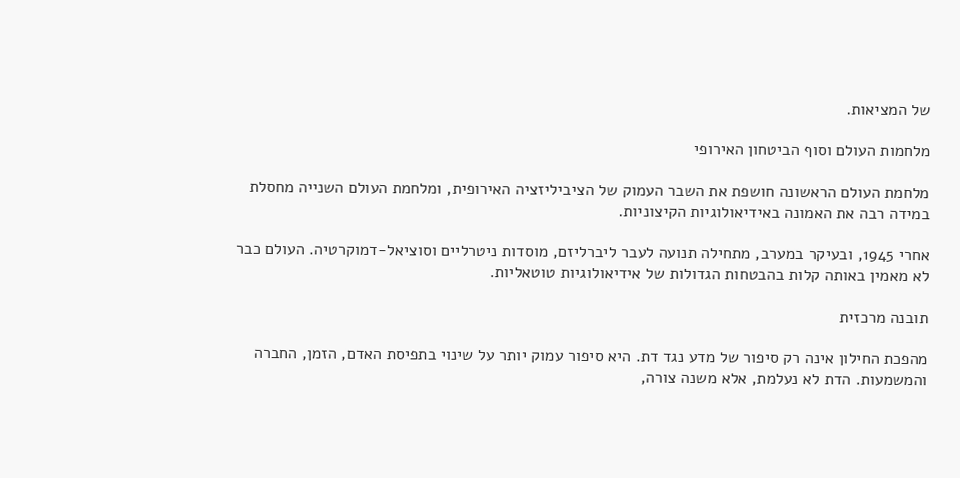של המציאות.

מלחמות העולם וסוף הביטחון האירופי

מלחמת העולם הראשונה חושפת את השבר העמוק של הציביליזציה האירופית, ומלחמת העולם השנייה מחסלת במידה רבה את האמונה באידיאולוגיות הקיצוניות.

אחרי 1945, ובעיקר במערב, מתחילה תנועה לעבר ליברליזם, מוסדות ניטרליים וסוציאל-דמוקרטיה. העולם כבר לא מאמין באותה קלות בהבטחות הגדולות של אידיאולוגיות טוטאליות.

תובנה מרכזית

מהפכת החילון אינה רק סיפור של מדע נגד דת. היא סיפור עמוק יותר על שינוי בתפיסת האדם, הזמן, החברה והמשמעות. הדת לא נעלמת, אלא משנה צורה,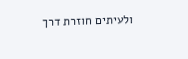ולעיתים חוזרת דרך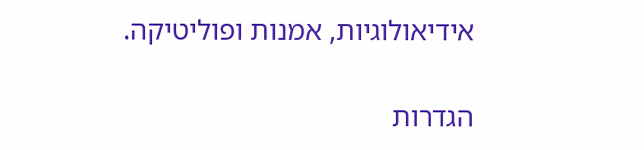אידיאולוגיות, אמנות ופוליטיקה.

הגדרות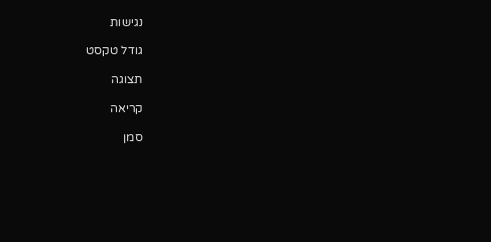נגישות

גודל טקסט

תצוגה

קריאה

סמן